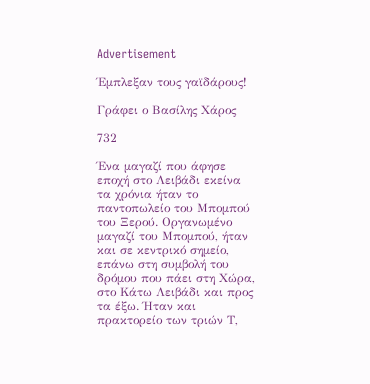Advertisement

Έμπλεξαν τους γαϊδάρους!

Γράφει ο Βασίλης Χάρος

732

Ένα μαγαζί που άφησε εποχή στο Λειβάδι εκείνα τα χρόνια ήταν το παντοπωλείο του Μπομπού του Ξερού. Οργανωμένο μαγαζί του Μπομπού, ήταν και σε κεντρικό σημείο, επάνω στη συμβολή του δρόμου που πάει στη Χώρα, στο Κάτω Λειβάδι και προς τα έξω. Ήταν και πρακτορείο των τριών Τ,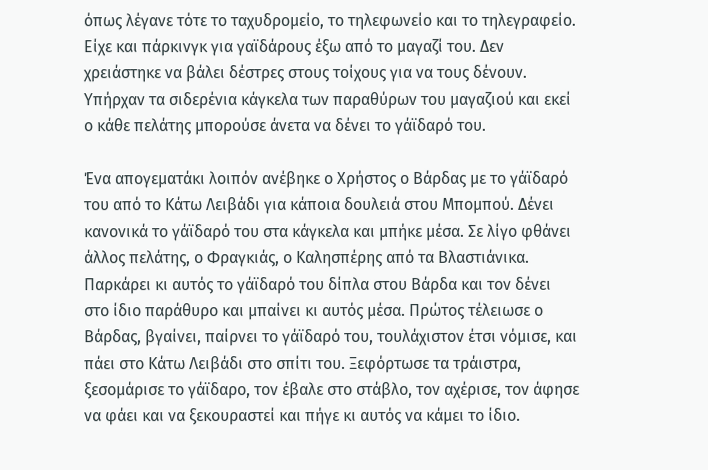όπως λέγανε τότε το ταχυδρομείο, το τηλεφωνείο και το τηλεγραφείο. Είχε και πάρκινγκ για γαϊδάρους έξω από το μαγαζί του. Δεν χρειάστηκε να βάλει δέστρες στους τοίχους για να τους δένουν. Υπήρχαν τα σιδερένια κάγκελα των παραθύρων του μαγαζιού και εκεί ο κάθε πελάτης μπορούσε άνετα να δένει το γάϊδαρό του.

Ένα απογεματάκι λοιπόν ανέβηκε ο Χρήστος ο Βάρδας με το γάϊδαρό του από το Κάτω Λειβάδι για κάποια δουλειά στου Μπομπού. Δένει κανονικά το γάϊδαρό του στα κάγκελα και μπήκε μέσα. Σε λίγο φθάνει άλλος πελάτης, ο Φραγκιάς, ο Καλησπέρης από τα Βλαστιάνικα. Παρκάρει κι αυτός το γάϊδαρό του δίπλα στου Βάρδα και τον δένει στο ίδιο παράθυρο και μπαίνει κι αυτός μέσα. Πρώτος τέλειωσε ο Βάρδας, βγαίνει, παίρνει το γάϊδαρό του, τουλάχιστον έτσι νόμισε, και πάει στο Κάτω Λειβάδι στο σπίτι του. Ξεφόρτωσε τα τράιστρα, ξεσομάρισε το γάϊδαρο, τον έβαλε στο στάβλο, τον αχέρισε, τον άφησε να φάει και να ξεκουραστεί και πήγε κι αυτός να κάμει το ίδιο.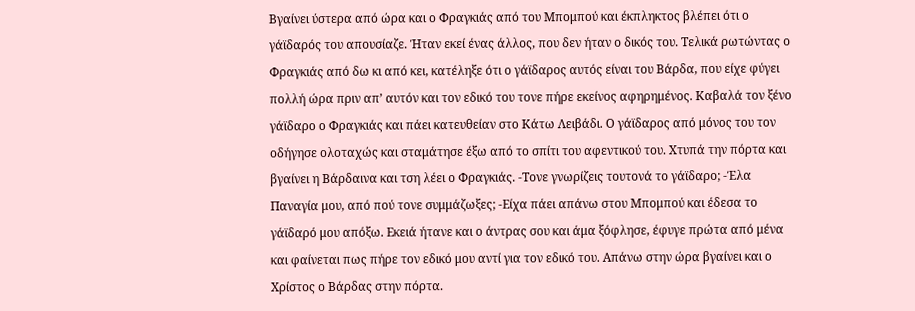Βγαίνει ύστερα από ώρα και ο Φραγκιάς από του Μπομπού και έκπληκτος βλέπει ότι ο γάϊδαρός του απουσίαζε. Ήταν εκεί ένας άλλος, που δεν ήταν ο δικός του. Τελικά ρωτώντας ο Φραγκιάς από δω κι από κει, κατέληξε ότι ο γάϊδαρος αυτός είναι του Βάρδα, που είχε φύγει πολλή ώρα πριν απ’ αυτόν και τον εδικό του τονε πήρε εκείνος αφηρημένος. Καβαλά τον ξένο γάϊδαρο ο Φραγκιάς και πάει κατευθείαν στο Κάτω Λειβάδι. Ο γάϊδαρος από μόνος του τον οδήγησε ολοταχώς και σταμάτησε έξω από το σπίτι του αφεντικού του. Χτυπά την πόρτα και βγαίνει η Βάρδαινα και τση λέει ο Φραγκιάς. -Τονε γνωρίζεις τουτονά το γάϊδαρο; -Έλα Παναγία μου, από πού τονε συμμάζωξες; -Είχα πάει απάνω στου Μπομπού και έδεσα το γάϊδαρό μου απόξω. Εκειά ήτανε και ο άντρας σου και άμα ξόφλησε, έφυγε πρώτα από μένα και φαίνεται πως πήρε τον εδικό μου αντί για τον εδικό του. Απάνω στην ώρα βγαίνει και ο Χρίστος ο Βάρδας στην πόρτα.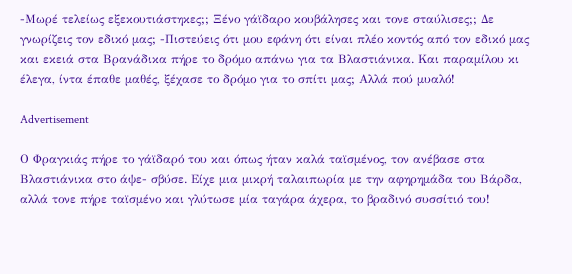-Μωρέ τελείως εξεκουτιάστηκες;; Ξένο γάϊδαρο κουβάλησες και τονε σταύλισες;; Δε γνωρίζεις τον εδικό μας; -Πιστεύεις ότι μου εφάνη ότι είναι πλέο κοντός από τον εδικό μας και εκειά στα Βρανάδικα πήρε το δρόμο απάνω για τα Βλαστιάνικα. Και παραμίλου κι έλεγα, ίντα έπαθε μαθές, ξέχασε το δρόμο για το σπίτι μας; Αλλά πού μυαλό!

Advertisement

Ο Φραγκιάς πήρε το γάϊδαρό του και όπως ήταν καλά ταϊσμένος, τον ανέβασε στα Βλαστιάνικα στο άψε- σβύσε. Είχε μια μικρή ταλαιπωρία με την αφηρημάδα του Βάρδα, αλλά τονε πήρε ταϊσμένο και γλύτωσε μία ταγάρα άχερα, το βραδινό συσσίτιό του!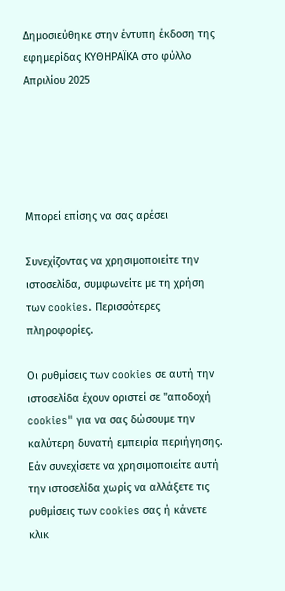Δημοσιεύθηκε στην έντυπη έκδοση της εφημερίδας ΚΥΘΗΡΑΪΚΑ στο φύλλο Απριλίου 2025





Μπορεί επίσης να σας αρέσει

Συνεχίζοντας να χρησιμοποιείτε την ιστοσελίδα, συμφωνείτε με τη χρήση των cookies. Περισσότερες πληροφορίες.

Οι ρυθμίσεις των cookies σε αυτή την ιστοσελίδα έχουν οριστεί σε "αποδοχή cookies" για να σας δώσουμε την καλύτερη δυνατή εμπειρία περιήγησης. Εάν συνεχίσετε να χρησιμοποιείτε αυτή την ιστοσελίδα χωρίς να αλλάξετε τις ρυθμίσεις των cookies σας ή κάνετε κλικ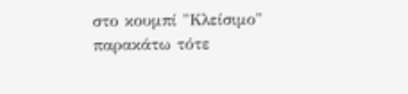στο κουμπί "Κλείσιμο" παρακάτω τότε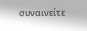συναινείτε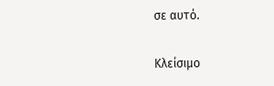σε αυτό.

Κλείσιμο